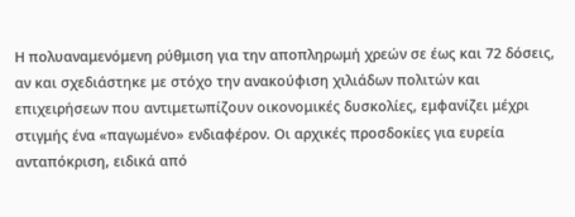Η πολυαναμενόμενη ρύθμιση για την αποπληρωμή χρεών σε έως και 72 δόσεις, αν και σχεδιάστηκε με στόχο την ανακούφιση χιλιάδων πολιτών και επιχειρήσεων που αντιμετωπίζουν οικονομικές δυσκολίες, εμφανίζει μέχρι στιγμής ένα «παγωμένο» ενδιαφέρον. Οι αρχικές προσδοκίες για ευρεία ανταπόκριση, ειδικά από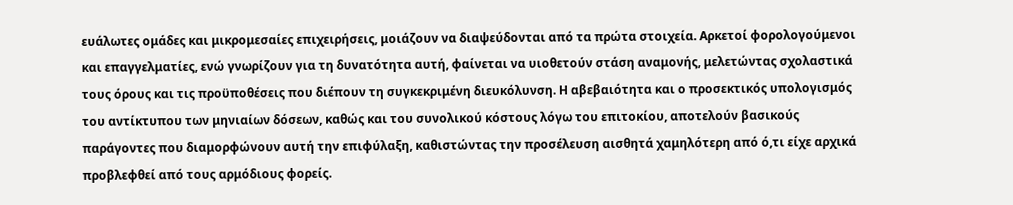ευάλωτες ομάδες και μικρομεσαίες επιχειρήσεις, μοιάζουν να διαψεύδονται από τα πρώτα στοιχεία. Αρκετοί φορολογούμενοι και επαγγελματίες, ενώ γνωρίζουν για τη δυνατότητα αυτή, φαίνεται να υιοθετούν στάση αναμονής, μελετώντας σχολαστικά τους όρους και τις προϋποθέσεις που διέπουν τη συγκεκριμένη διευκόλυνση. Η αβεβαιότητα και ο προσεκτικός υπολογισμός του αντίκτυπου των μηνιαίων δόσεων, καθώς και του συνολικού κόστους λόγω του επιτοκίου, αποτελούν βασικούς παράγοντες που διαμορφώνουν αυτή την επιφύλαξη, καθιστώντας την προσέλευση αισθητά χαμηλότερη από ό,τι είχε αρχικά προβλεφθεί από τους αρμόδιους φορείς.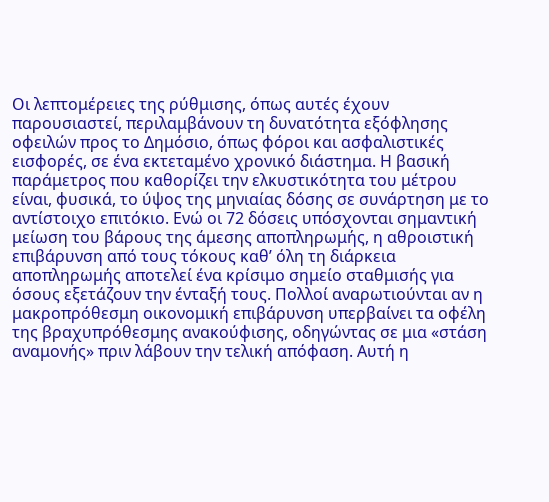Οι λεπτομέρειες της ρύθμισης, όπως αυτές έχουν παρουσιαστεί, περιλαμβάνουν τη δυνατότητα εξόφλησης οφειλών προς το Δημόσιο, όπως φόροι και ασφαλιστικές εισφορές, σε ένα εκτεταμένο χρονικό διάστημα. Η βασική παράμετρος που καθορίζει την ελκυστικότητα του μέτρου είναι, φυσικά, το ύψος της μηνιαίας δόσης σε συνάρτηση με το αντίστοιχο επιτόκιο. Ενώ οι 72 δόσεις υπόσχονται σημαντική μείωση του βάρους της άμεσης αποπληρωμής, η αθροιστική επιβάρυνση από τους τόκους καθ’ όλη τη διάρκεια αποπληρωμής αποτελεί ένα κρίσιμο σημείο σταθμισής για όσους εξετάζουν την ένταξή τους. Πολλοί αναρωτιούνται αν η μακροπρόθεσμη οικονομική επιβάρυνση υπερβαίνει τα οφέλη της βραχυπρόθεσμης ανακούφισης, οδηγώντας σε μια «στάση αναμονής» πριν λάβουν την τελική απόφαση. Αυτή η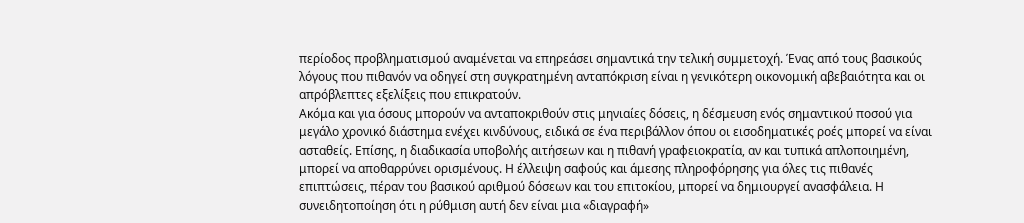περίοδος προβληματισμού αναμένεται να επηρεάσει σημαντικά την τελική συμμετοχή. Ένας από τους βασικούς λόγους που πιθανόν να οδηγεί στη συγκρατημένη ανταπόκριση είναι η γενικότερη οικονομική αβεβαιότητα και οι απρόβλεπτες εξελίξεις που επικρατούν.
Ακόμα και για όσους μπορούν να ανταποκριθούν στις μηνιαίες δόσεις, η δέσμευση ενός σημαντικού ποσού για μεγάλο χρονικό διάστημα ενέχει κινδύνους, ειδικά σε ένα περιβάλλον όπου οι εισοδηματικές ροές μπορεί να είναι ασταθείς. Επίσης, η διαδικασία υποβολής αιτήσεων και η πιθανή γραφειοκρατία, αν και τυπικά απλοποιημένη, μπορεί να αποθαρρύνει ορισμένους. Η έλλειψη σαφούς και άμεσης πληροφόρησης για όλες τις πιθανές επιπτώσεις, πέραν του βασικού αριθμού δόσεων και του επιτοκίου, μπορεί να δημιουργεί ανασφάλεια. Η συνειδητοποίηση ότι η ρύθμιση αυτή δεν είναι μια «διαγραφή»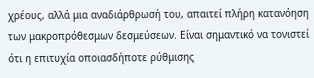χρέους, αλλά μια αναδιάρθρωσή του, απαιτεί πλήρη κατανόηση των μακροπρόθεσμων δεσμεύσεων. Είναι σημαντικό να τονιστεί ότι η επιτυχία οποιασδήποτε ρύθμισης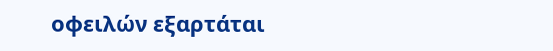οφειλών εξαρτάται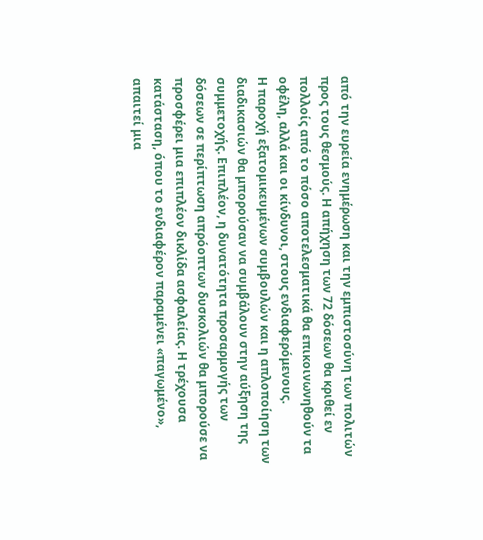από την ευρεία ενημέρωση και την εμπιστοσύνη των πολιτών προς τους θεσμούς. Η απήχηση των 72 δόσεων θα κριθεί εν πολλοίς από το πόσο αποτελεσματικά θα επικοινωνηθούν τα οφέλη, αλλά και οι κίνδυνοι, στους ενδιαφερόμενους.
Η παροχή εξατομικευμένων συμβουλών και η απλοποίηση των διαδικασιών θα μπορούσαν να συμβάλουν στην αύξηση της συμμετοχής. Επιπλέον, η δυνατότητα προσαρμογής των δόσεων σε περίπτωση απρόοπτων δυσκολιών θα μπορούσε να προσφέρει μια επιπλέον δικλίδα ασφαλείας. Η τρέχουσα κατάσταση, όπου το ενδιαφέρον παραμένει «παγωμένο», απαιτεί μια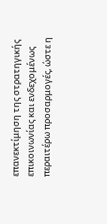επανεκτίμηση της στρατηγικής επικοινωνίας και ενδεχομένως περαιτέρω προσαρμογές, ώστε η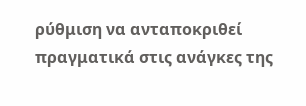ρύθμιση να ανταποκριθεί πραγματικά στις ανάγκες της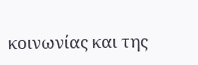κοινωνίας και της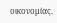οικονομίας.